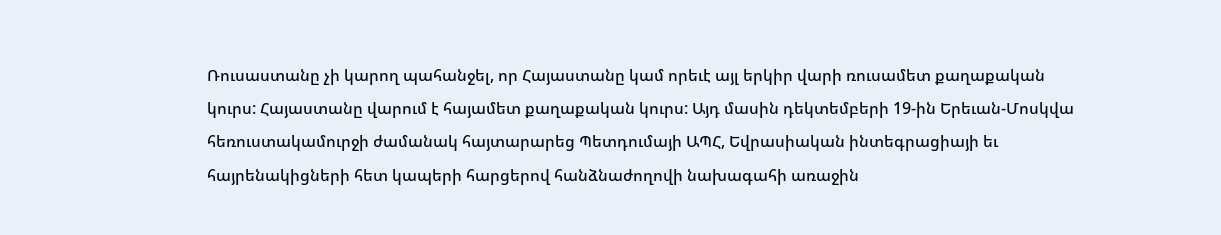Ռուսաստանը չի կարող պահանջել, որ Հայաստանը կամ որեւէ այլ երկիր վարի ռուսամետ քաղաքական կուրս: Հայաստանը վարում է հայամետ քաղաքական կուրս: Այդ մասին դեկտեմբերի 19-ին Երեւան-Մոսկվա հեռուստակամուրջի ժամանակ հայտարարեց Պետդումայի ԱՊՀ, Եվրասիական ինտեգրացիայի եւ հայրենակիցների հետ կապերի հարցերով հանձնաժողովի նախագահի առաջին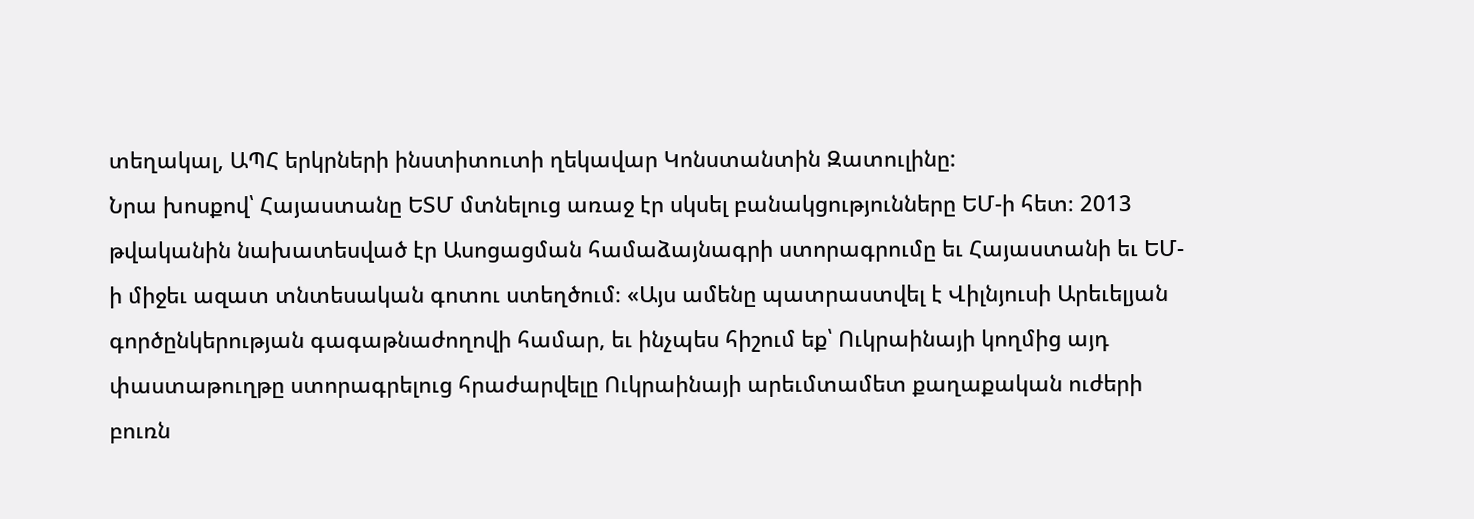տեղակալ, ԱՊՀ երկրների ինստիտուտի ղեկավար Կոնստանտին Զատուլինը:
Նրա խոսքով՝ Հայաստանը ԵՏՄ մտնելուց առաջ էր սկսել բանակցությունները ԵՄ-ի հետ։ 2013 թվականին նախատեսված էր Ասոցացման համաձայնագրի ստորագրումը եւ Հայաստանի եւ ԵՄ-ի միջեւ ազատ տնտեսական գոտու ստեղծում։ «Այս ամենը պատրաստվել է Վիլնյուսի Արեւելյան գործընկերության գագաթնաժողովի համար, եւ ինչպես հիշում եք՝ Ուկրաինայի կողմից այդ փաստաթուղթը ստորագրելուց հրաժարվելը Ուկրաինայի արեւմտամետ քաղաքական ուժերի բուռն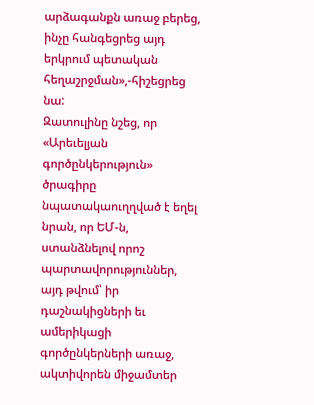արձագանքն առաջ բերեց, ինչը հանգեցրեց այդ երկրում պետական հեղաշրջման»,-հիշեցրեց նա:
Զատուլինը նշեց, որ «Արեւելյան գործընկերություն» ծրագիրը նպատակաուղղված է եղել նրան, որ ԵՄ-ն, ստանձնելով որոշ պարտավորություններ, այդ թվում՝ իր դաշնակիցների եւ ամերիկացի գործընկերների առաջ, ակտիվորեն միջամտեր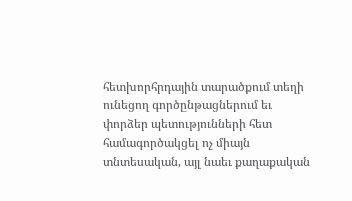հետխորհրդային տարածքում տեղի ունեցող գործընթացներում եւ փորձեր պետությունների հետ համագործակցել ոչ միայն տնտեսական, այլ նաեւ քաղաքական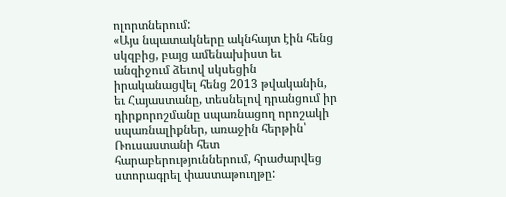ոլորտներում:
«Այս նպատակները ակնհայտ էին հենց սկզբից, բայց ամենախիստ եւ անզիջում ձեւով սկսեցին իրականացվել հենց 2013 թվականին, եւ Հայաստանը, տեսնելով դրանցում իր դիրքորոշմանը սպառնացող որոշակի սպառնալիքներ, առաջին հերթին՝ Ռուսաստանի հետ հարաբերություններում, հրաժարվեց ստորագրել փաստաթուղթը: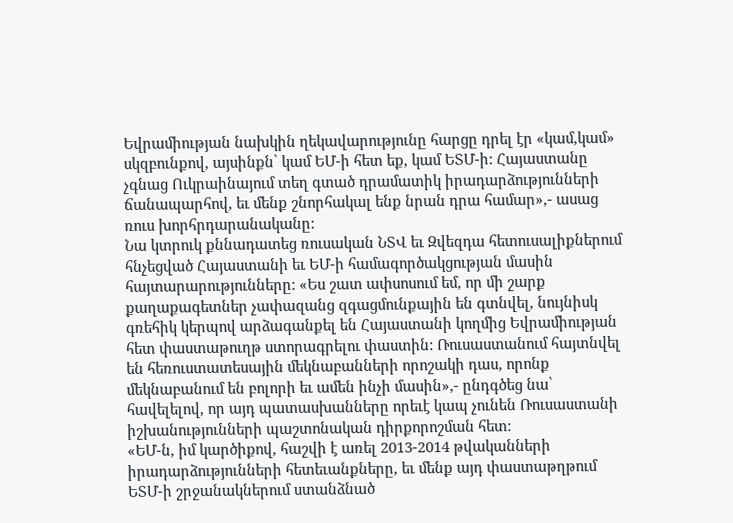Եվրամիության նախկին ղեկավարությունը հարցը դրել էր «կամ,կամ» սկզբունքով, այսինքն՝ կամ ԵՄ-ի հետ եք, կամ ԵՏՄ-ի: Հայաստանը չգնաց Ուկրաինայում տեղ գտած դրամատիկ իրադարձությունների ճանապարհով, եւ մենք շնորհակալ ենք նրան դրա համար»,- ասաց ռուս խորհրդարանականը:
Նա կտրուկ քննադատեց ռուսական ՆՏՎ եւ Զվեզդա հետուսալիքներում հնչեցված Հայաստանի եւ ԵՄ-ի համագործակցության մասին հայտարարությունները: «Ես շատ ափսոսում եմ, որ մի շարք քաղաքագետներ չափազանց զգացմունքային են գտնվել, նույնիսկ գռեհիկ կերպով արձագանքել են Հայաստանի կողմից Եվրամիության հետ փաստաթուղթ ստորագրելու փաստին: Ռուսաստանում հայտնվել են հեռուստատեսային մեկնաբանների որոշակի դաս, որոնք մեկնաբանում են բոլորի եւ ամեն ինչի մասին»,- ընդգծեց նա՝ հավելելով, որ այդ պատասխանները որեւէ կապ չունեն Ռուսաստանի իշխանությունների պաշտոնական դիրքորոշման հետ:
«ԵՄ-ն, իմ կարծիքով, հաշվի է առել 2013-2014 թվականների իրադարձությունների հետեւանքները, եւ մենք այդ փաստաթղթում ԵՏՄ-ի շրջանակներում ստանձնած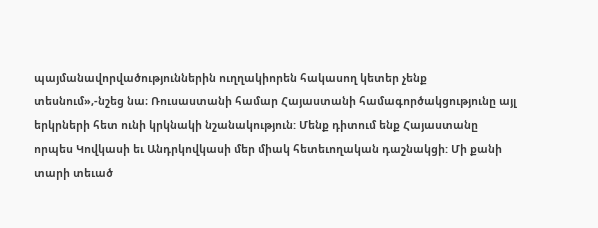պայմանավորվածություններին ուղղակիորեն հակասող կետեր չենք տեսնում»,-նշեց նա։ Ռուսաստանի համար Հայաստանի համագործակցությունը այլ երկրների հետ ունի կրկնակի նշանակություն: Մենք դիտում ենք Հայաստանը որպես Կովկասի եւ Անդրկովկասի մեր միակ հետեւողական դաշնակցի: Մի քանի տարի տեւած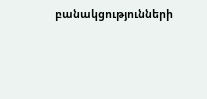բանակցությունների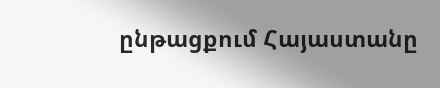ընթացքում Հայաստանը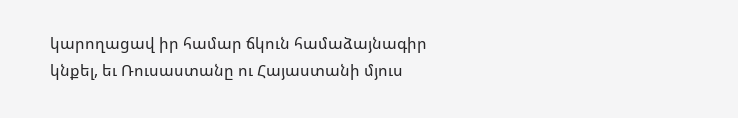կարողացավ իր համար ճկուն համաձայնագիր կնքել, եւ Ռուսաստանը ու Հայաստանի մյուս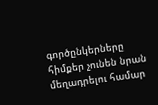գործընկերները հիմքեր չունեն նրան մեղադրելու համար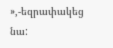»,-եզրափակեց նա: